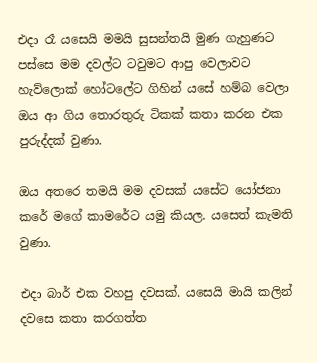එදා රෑ යසෙයි මමයි සුසන්තයි මුණ ගැහුණට පස්සෙ මම දවල්ට ටවුමට ආපු වෙලාවට හැව්ලොක් හෝටලේට ගිහින් යසේ හම්බ වෙලා ඔය ආ ගිය තොරතුරු ටිකක් කතා කරන එක පුරුද්දක් වුණා.

ඔය අතරෙ තමයි මම දවසක් යසේට යෝජනා කරේ මගේ කාමරේට යමු කියල. යසෙත් කැමති වුණා.

එදා බාර් එක වහපු දවසක්. යසෙයි මායි කලින් දවසෙ කතා කරගත්ත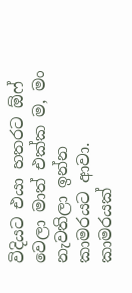විදියට එයා හතරට ඕෆ් වෙලා මාත් එක්ක ම, මං නැවතිලා ඉන්න කාමරයට ආවා. කාමරයක්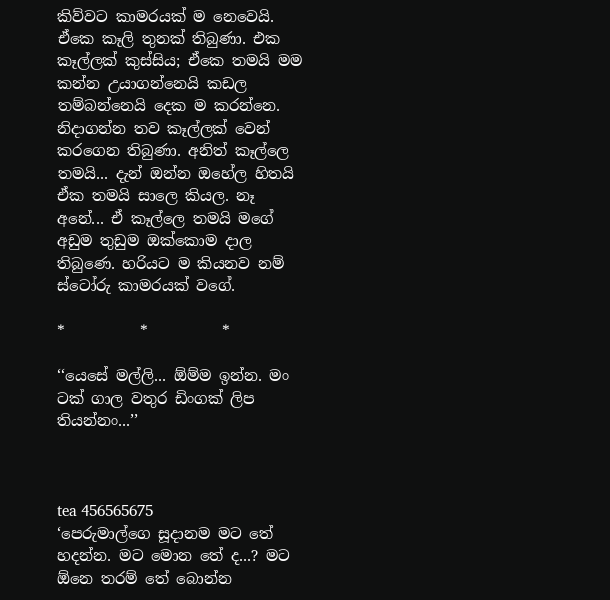කිව්වට කාමරයක් ම නෙවෙයි. ඒකෙ කෑලි තුනක් තිබුණා. එක කෑල්ලක් කුස්සිය; ඒකෙ තමයි මම කන්න උයාගන්නෙයි කඩල තම්බන්නෙයි දෙක ම කරන්නෙ. නිදාගන්න තව කෑල්ලක් වෙන් කරගෙන තිබුණා. අනිත් කෑල්ලෙ තමයි... දැන් ඔන්න ඔහේල හිතයි ඒක තමයි සාලෙ කියල. නෑ අනේ... ඒ කෑල්ලෙ තමයි මගේ අඩුම තුඩුම ඔක්කොම දාල තිබුණෙ. හරියට ම කියනව නම් ස්ටෝරු කාමරයක් වගේ.

*          *          *

‘‘යෙසේ මල්ලි... ඕම්ම ඉන්න. මං ටක් ගාල වතුර ඩිංගක් ලිප තියන්නං...’’



tea 456565675
‘පෙරුමාල්ගෙ සූදානම මට තේ හදන්න. මට මොන තේ ද...? මට ඕනෙ තරම් තේ බොන්න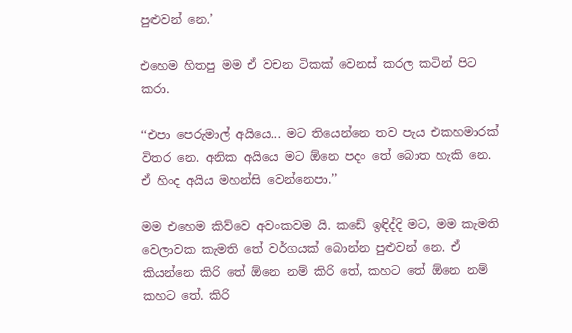පුළුවන් නෙ.’

එහෙම හිතපු මම ඒ වචන ටිකක් වෙනස් කරල කටින් පිට කරා.

‘‘එපා පෙරුමාල් අයියෙ... මට තියෙන්නෙ තව පැය එකහමාරක් විතර නෙ. අනික අයියෙ මට ඕනෙ පදං තේ බොත හැකි නෙ. ඒ හිංද අයිය මහන්සි වෙන්නෙපා.’’

මම එහෙම කිව්වෙ අවංකවම යි. කඩේ ඉඳිද්දි මට, මම කැමති වෙලාවක කැමති තේ වර්ගයක් බොන්න පුළුවන් නෙ. ඒ කියන්නෙ කිරි තේ ඕනෙ නම් කිරි තේ, කහට තේ ඕනෙ නම් කහට තේ. කිරි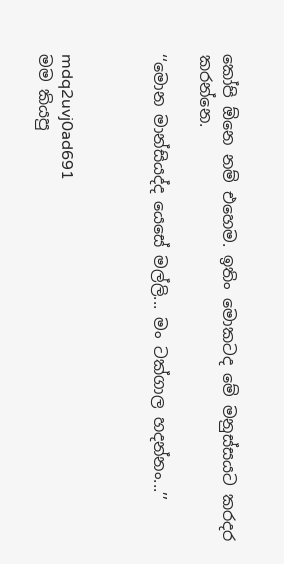කෝපි ඕනෙ නම් එහෙම. ඉතිං මොකටද මේ මනුස්සයට කරදර කරන්නෙ.

‘‘මොන මාන්සියද්ද යෙසේ මල්ලි... මං ටක්ගාල හදන්නං...’’



mdq2uvj0ad691
මම කියපු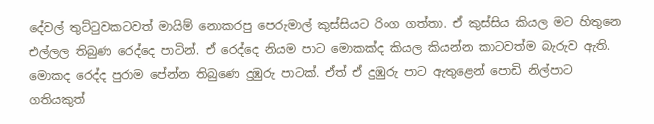දේවල් තුට්ටුවකටවත් මායිම් නොකරපු පෙරුමාල් කුස්සියට රිංග ගත්තා. ඒ කුස්සිය කියල මට හිතුනෙ එල්ලල තිබුණ රෙද්දෙ පාටින්. ඒ රෙද්දෙ නියම පාට මොකක්ද කියල කියන්න කාටවත්ම බැරුව ඇති. මොකද රෙද්ද පුරාම පේන්න තිබුණෙ දුඹුරු පාටක්. ඒත් ඒ දුඹුරු පාට ඇතුළෙන් පොඩි නිල්පාට ගතියකුත්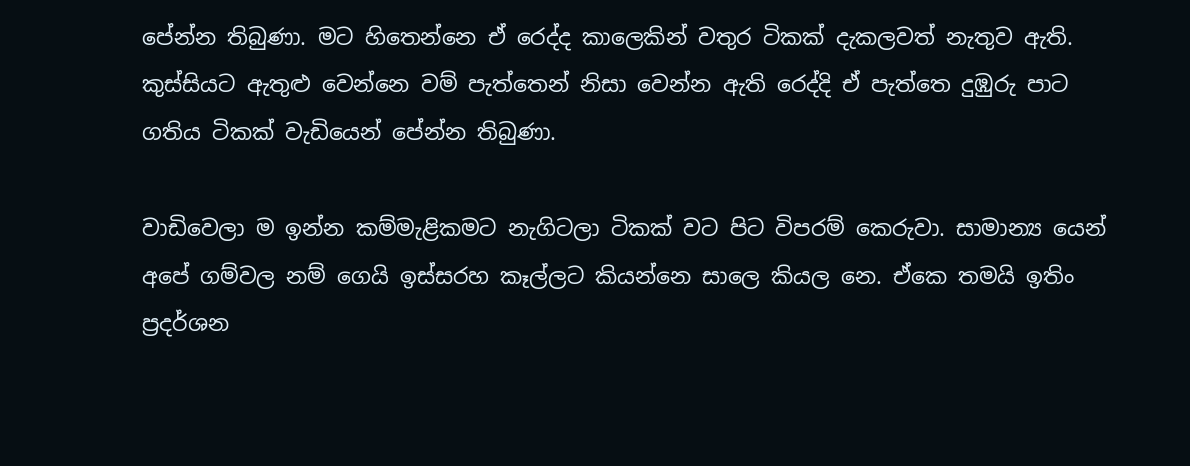පේන්න තිබුණා. මට හිතෙන්නෙ ඒ රෙද්ද කාලෙකින් වතුර ටිකක් දැකලවත් නැතුව ඇති. කුස්සියට ඇතුළු වෙන්නෙ වම් පැත්තෙන් නිසා වෙන්න ඇති රෙද්දි ඒ පැත්තෙ දුඹුරු පාට ගතිය ටිකක් වැඩියෙන් පේන්න තිබුණා.

වාඩිවෙලා ම ඉන්න කම්මැළිකමට නැගිටලා ටිකක් වට පිට විපරම් කෙරුවා. සාමාන්‍ය යෙන් අපේ ගම්වල නම් ගෙයි ඉස්සරහ කෑල්ලට කියන්නෙ සාලෙ කියල නෙ. ඒකෙ තමයි ඉතිං ප්‍රදර්ශන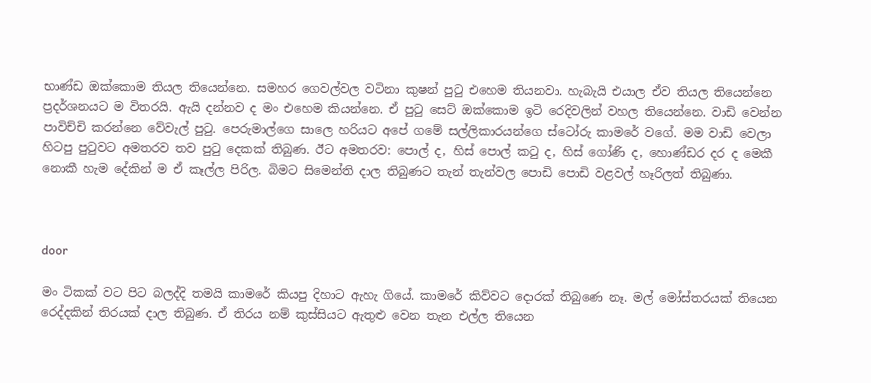භාණ්ඩ ඔක්කොම තියල තියෙන්නෙ. සමහර ගෙවල්වල වටිනා කුෂන් පුටු එහෙම තියනවා. හැබැයි එයාල ඒව තියල තියෙන්නෙ ප්‍රදර්ශනයට ම විතරයි. ඇයි දන්නව ද මං එහෙම කියන්නෙ. ඒ පුටු සෙට් ඔක්කොම ඉටි රෙදිවලින් වහල තියෙන්නෙ. වාඩි වෙන්න පාවිච්චි කරන්නෙ වේවැල් පුටු. පෙරුමාල්ගෙ සාලෙ හරියට අපේ ගමේ සල්ලිකාරයන්ගෙ ස්ටෝරු කාමරේ වගේ. මම වාඩි වෙලා හිටපු පුටුවට අමතරව තව පුටු දෙකක් තිබුණ. ඊට අමතරව: පොල් ද, හිස් පොල් කටු ද, හිස් ගෝණි ද, හොණ්ඩර දර ද මෙකී නොකී හැම දේකින් ම ඒ කෑල්ල පිරිල. බිමට සිමෙන්ති දාල තිබුණට තැන් තැන්වල පොඩි පොඩි වළවල් හෑරිලත් තිබුණා.



door

මං ටිකක් වට පිට බලද්දි තමයි කාමරේ කියපු දිහාට ඇහැ ගියේ. කාමරේ කිව්වට දොරක් තිබුණෙ නෑ. මල් මෝස්තරයක් තියෙන රෙද්දකින් තිරයක් දාල තිබුණ. ඒ තිරය නම් කුස්සියට ඇතුළු වෙන තැන එල්ල තියෙන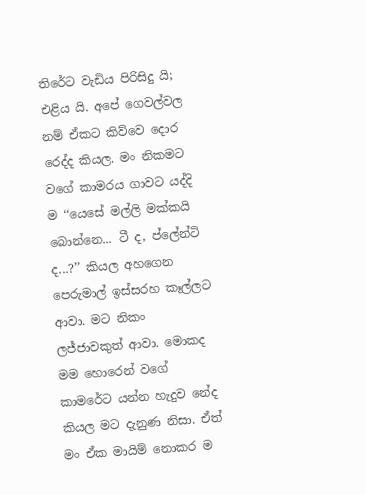තිරේට වැඩිය පිරිසිදු යි; එළිය යි. අපේ ගෙවල්වල නම් ඒකට කිව්වෙ දොර රෙද්ද කියල. මං නිකමට වගේ කාමරය ගාවට යද්දි ම ‘‘යෙසේ මල්ලි මක්කයි බොන්නෙ... ටී ද, ප්ලේන්ටි ද...?’’ කියල අහගෙන පෙරුමාල් ඉස්සරහ කෑල්ලට ආවා. මට නිකං ලජ්ජාවකුත් ආවා. මොකද මම හොරෙන් වගේ කාමරේට යන්න හැදුව නේද කියල මට දැනුණ නිසා. ඒත් මං ඒක මායිම් නොකර ම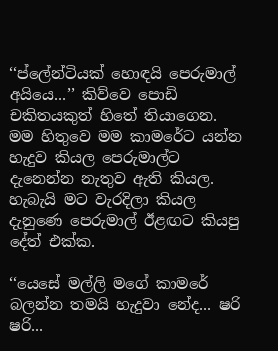‘‘ප්ලේන්ටියක් හොඳයි පෙරුමාල් අයියෙ...’’ කිව්වෙ පොඩි චකිතයකුත් හිතේ තියාගෙන. මම හිතුවෙ මම කාමරේට යන්න හැදුව කියල පෙරුමාල්ට දැනෙන්න නැතුව ඇති කියල. හැබැයි මට වැරදිලා කියල දැනුණෙ පෙරුමාල් ඊළඟට කියපු දේත් එක්ක.

‘‘යෙසේ මල්ලි මගේ කාමරේ බලන්න තමයි හැදුවා නේද... ෂරි ෂරි...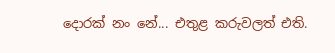දොරක් නං නේ... එතුළ කරුවලත් එති.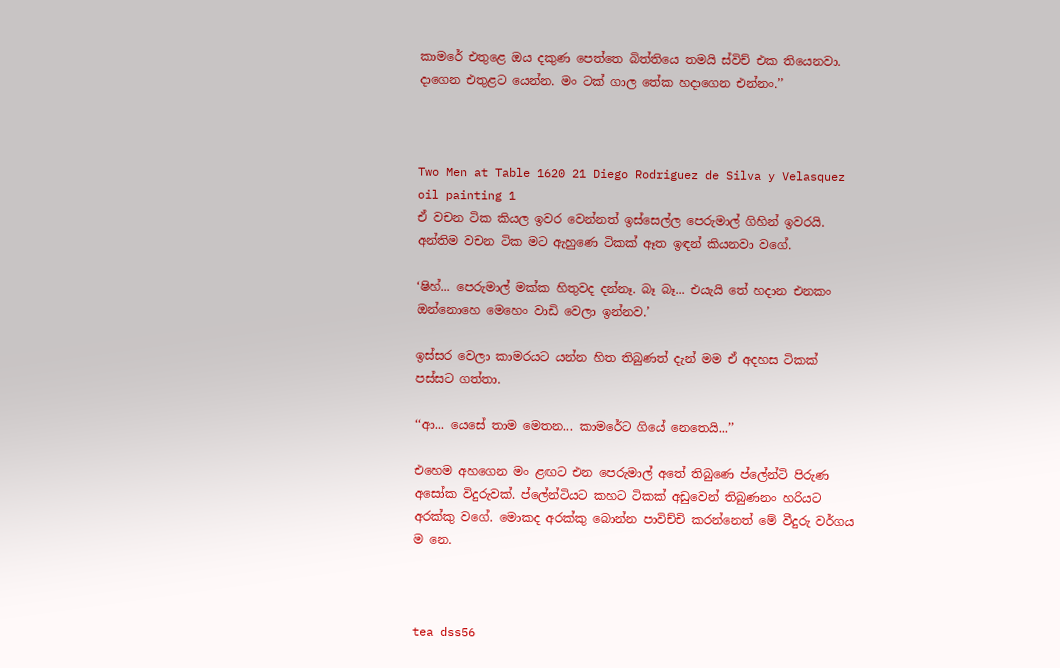කාමරේ එතුළෙ ඔය දකුණ පෙත්තෙ බිත්තියෙ තමයි ස්විච් එක තියෙනවා. දාගෙන එතුළට යෙන්න. මං ටක් ගාල තේක හදාගෙන එන්නං.’’



Two Men at Table 1620 21 Diego Rodriguez de Silva y Velasquez oil painting 1
ඒ වචන ටික කියල ඉවර වෙන්නත් ඉස්සෙල්ල පෙරුමාල් ගිහින් ඉවරයි. අන්තිම වචන ටික මට ඇහුණෙ ටිකක් ඈත ඉඳන් කියනවා වගේ.

‘ෂිහ්... පෙරුමාල් මක්ක හිතුවද දන්නෑ. බෑ බෑ... එයැයි තේ හදාන එනකං ඔන්නොහෙ මෙහෙං වාඩි වෙලා ඉන්නව.’

ඉස්සර වෙලා කාමරයට යන්න හිත තිබුණත් දැන් මම ඒ අදහස ටිකක් පස්සට ගත්තා.

‘‘ආ... යෙසේ තාම මෙතන... කාමරේට ගියේ නෙතෙයි...’’

එහෙම අහගෙන මං ළඟට එන පෙරුමාල් අතේ තිබුණෙ ප්ලේන්ටි පිරුණ අසෝක විදුරුවක්. ප්ලේන්ටියට කහට ටිකක් අඩුවෙන් තිබුණනං හරියට අරක්කු වගේ. මොකද අරක්කු බොන්න පාවිච්චි කරන්නෙත් මේ වීදුරු වර්ගය ම නෙ.



tea dss56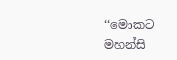‘‘මොකට මහන්සි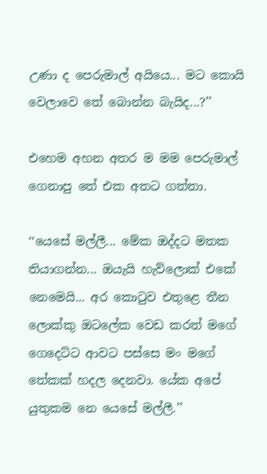උණා ද පෙරුමාල් අයියෙ... මට කොයි වෙලාවෙ තේ බොන්න බැයිද...?’’

එහෙම අහන අතර ම මම පෙරුමාල් ගෙනාපු තේ එක අතට ගත්තා.

‘‘යෙසේ මල්ලී... මේක ඔද්දට මතක තියාගන්න... ඔයැයි හැව්ලොක් එකේ නෙමෙයි... අර කොටුව එතුළෙ තීන ලොක්කු ඔටලේක වෙඩ කරත් මගේ ගෙදෙට්ට ආවට පස්සෙ මං මගේ තේකක් හදල දෙනවා. යේක අපේ යුතුකම නෙ යෙසේ මල්ලී.’’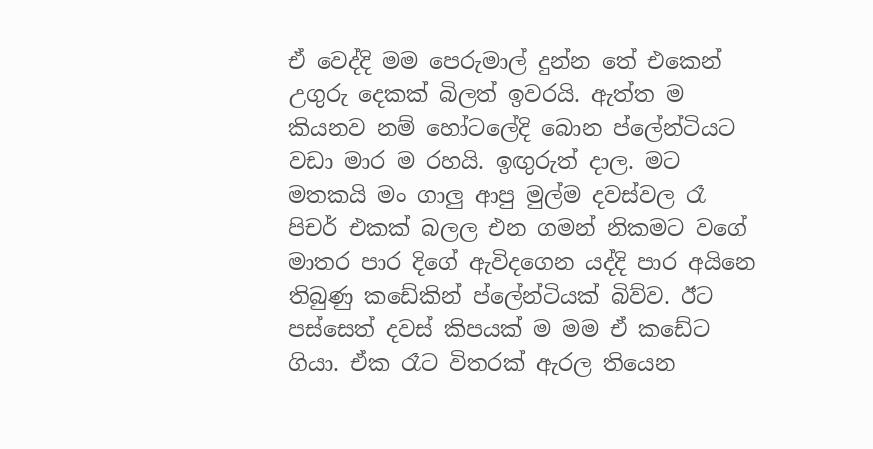ඒ වෙද්දි මම පෙරුමාල් දුන්න තේ එකෙන් උගුරු දෙකක් බිලත් ඉවරයි. ඇත්ත ම කියනව නම් හෝටලේදි බොන ප්ලේන්ටියට වඩා මාර ම රහයි. ඉඟුරුත් දාල. මට මතකයි මං ගාලු ආපු මුල්ම දවස්වල රෑ පිචර් එකක් බලල එන ගමන් නිකමට වගේ මාතර පාර දිගේ ඇවිදගෙන යද්දි පාර අයිනෙ තිබුණු කඩේකින් ප්ලේන්ටියක් බිව්ව. ඊට පස්සෙත් දවස් කිපයක් ම මම ඒ කඩේට ගියා. ඒක රෑට විතරක් ඇරල තියෙන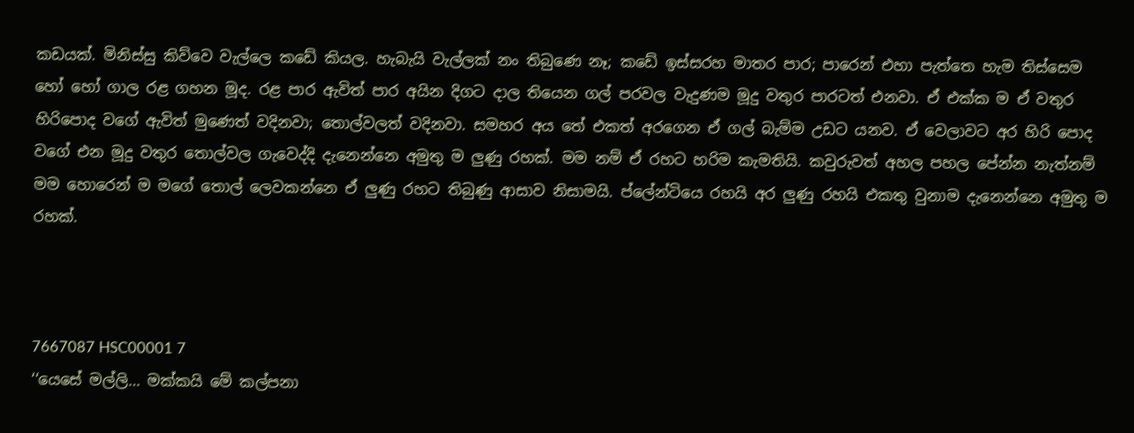කඩයක්. මිනිස්සු කිව්වෙ වැල්ලෙ කඩේ කියල. හැබැයි වැල්ලක් නං තිබුණෙ නෑ; කඩේ ඉස්සරහ මාතර පාර; පාරෙන් එහා පැත්තෙ හැම තිස්සෙම හෝ හෝ ගාල රළ ගහන මූද. රළ පාර ඇවිත් පාර අයින දිගට දාල තියෙන ගල් පරවල වැදුණම මූදු වතුර පාරටත් එනවා. ඒ එක්ක ම ඒ වතුර හිරිපොද වගේ ඇවිත් මුණෙත් වදිනවා; තොල්වලත් වදිනවා. සමහර අය තේ එකත් අරගෙන ඒ ගල් බැම්ම උඩට යනව. ඒ වෙලාවට අර හිරි පොද වගේ එන මූදු වතුර තොල්වල ගැවෙද්දි දැනෙන්නෙ අමුතු ම ලුණු රහක්. මම නම් ඒ රහට හරිම කැමතියි. කවුරුවත් අහල පහල පේන්න නැත්නම් මම හොරෙන් ම මගේ තොල් ලෙවකන්නෙ ඒ ලුණු රහට තිබුණු ආසාව නිසාමයි. ප්ලේන්ටියෙ රහයි අර ලුණු රහයි එකතු වුනාම දැනෙන්නෙ අමුතු ම රහක්.



7667087 HSC00001 7
‘‘යෙසේ මල්ලි... මක්කයි මේ කල්පනා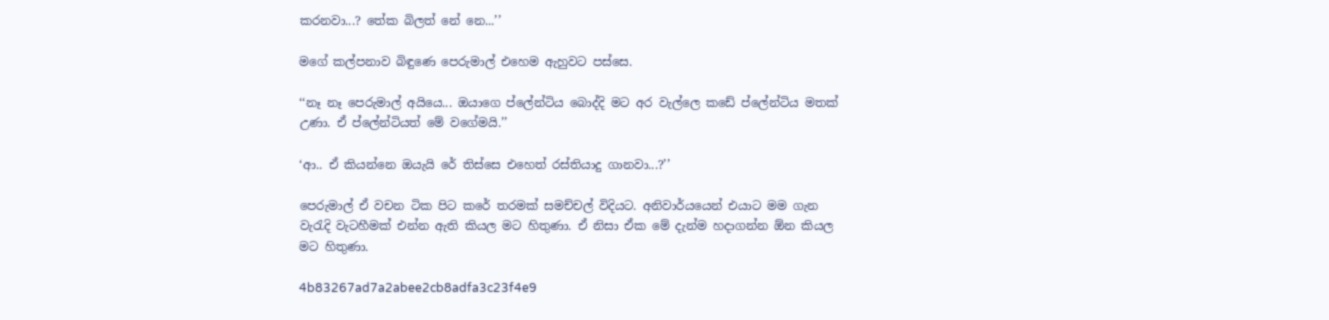කරනවා...? තේක බිලත් නේ නෙ...’’

මගේ කල්පනාව බිඳුණෙ පෙරුමාල් එහෙම ඇහුවට පස්සෙ.

‘‘නෑ නෑ පෙරුමාල් අයියෙ... ඔයාගෙ ප්ලේන්ටිය බොද්දි මට අර වැල්ලෙ කඩේ ප්ලේන්ටිය මතක් උණා. ඒ ප්ලේන්ටියත් මේ වගේමයි.’’

‘ආ.. ඒ කියන්නෙ ඔයැයි රේ තිස්සෙ එහෙත් රස්තියාදු ගානවා...?’’

පෙරුමාල් ඒ වචන ටික පිට කරේ තරමක් සමච්චල් විදියට. අනිවාර්යයෙන් එයාට මම ගැන වැරැදි වැටහීමක් එන්න ඇති කියල මට හිතුණා. ඒ නිසා ඒක මේ දැන්ම හදාගන්න ඕන කියල මට හිතුණා.

4b83267ad7a2abee2cb8adfa3c23f4e9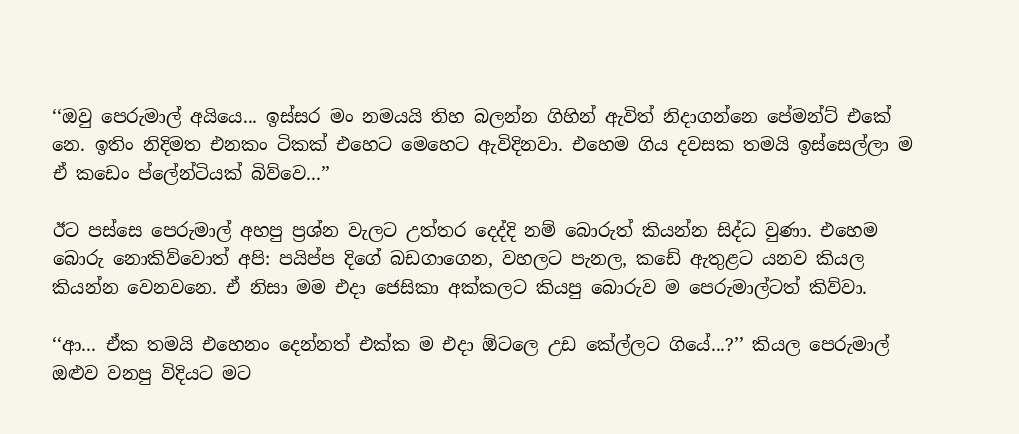‘‘ඔවු පෙරුමාල් අයියෙ... ඉස්සර මං නමයයි තිහ බලන්න ගිහින් ඇවිත් නිදාගන්නෙ පේමන්ට් එකේ නෙ. ඉතිං නිදිමත එනකං ටිකක් එහෙට මෙහෙට ඇවිදිනවා. එහෙම ගිය දවසක තමයි ඉස්සෙල්ලා ම ඒ කඩෙං ප්ලේන්ටියක් බිව්වෙ...’’

ඊට පස්සෙ පෙරුමාල් අහපු ප්‍රශ්න වැලට උත්තර දෙද්දි නම් බොරුත් කියන්න සිද්ධ වුණා. එහෙම බොරු නොකිව්වොත් අපි: පයිප්ප දිගේ බඩගාගෙන, වහලට පැනල, කඩේ ඇතුළට යනව කියල කියන්න වෙනවනෙ. ඒ නිසා මම එදා ජෙසිකා අක්කලට කියපු බොරුව ම පෙරුමාල්ටත් කිව්වා.

‘‘ආ... ඒක තමයි එහෙනං දෙන්නත් එක්ක ම එදා ඕටලෙ උඩ කේල්ලට ගියේ...?’’ කියල පෙරුමාල් ඔළුව වනපු විදියට මට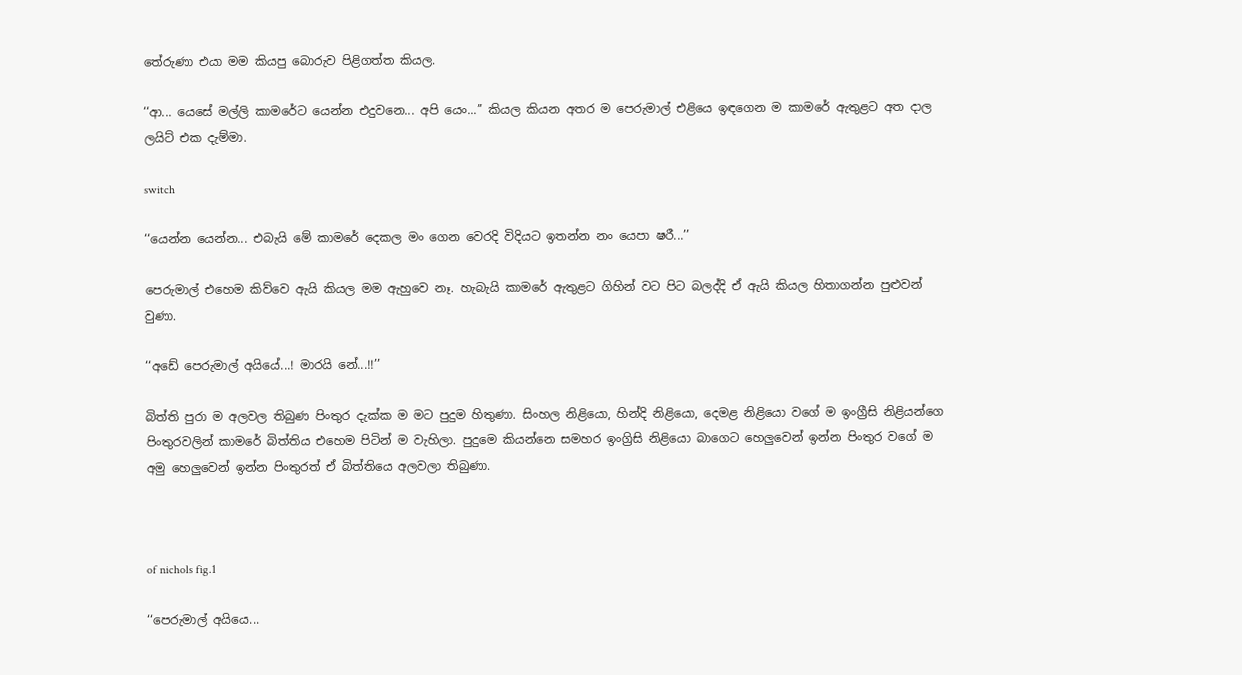තේරුණා එයා මම කියපු බොරුව පිළිගත්ත කියල.

‘‘ආ... යෙසේ මල්ලි කාමරේට යෙන්න එදුවනෙ... අපි යෙං...’’ කියල කියන අතර ම පෙරුමාල් එළියෙ ඉඳගෙන ම කාමරේ ඇතුළට අත දාල ලයිට් එක දැම්මා.

switch

‘‘යෙන්න යෙන්න... එබැයි මේ කාමරේ දෙකල මං ගෙන වෙරදි විදියට ඉතන්න නං යෙපා ෂරී...’’

පෙරුමාල් එහෙම කිව්වෙ ඇයි කියල මම ඇහුවෙ නෑ. හැබැයි කාමරේ ඇතුළට ගිහින් වට පිට බලද්දි ඒ ඇයි කියල හිතාගන්න පුළුවන් වුණා.

‘‘අඩේ පෙරුමාල් අයියේ...! මාරයි නේ...!!’’

බිත්ති පුරා ම අලවල තිබුණ පිංතුර දැක්ක ම මට පුදුම හිතුණා. සිංහල නිළියො, හින්දි නිළියො, දෙමළ නිළියො වගේ ම ඉංග්‍රීසි නිළියන්ගෙ පිංතුරවලින් කාමරේ බිත්තිය එහෙම පිටින් ම වැහිලා. පුදුමෙ කියන්නෙ සමහර ඉංග්‍රිසි නිළියො බාගෙට හෙලුවෙන් ඉන්න පිංතුර වගේ ම අමු හෙලුවෙන් ඉන්න පිංතුරත් ඒ බිත්තියෙ අලවලා තිබුණා.



of nichols fig.1

‘‘පෙරුමාල් අයියෙ...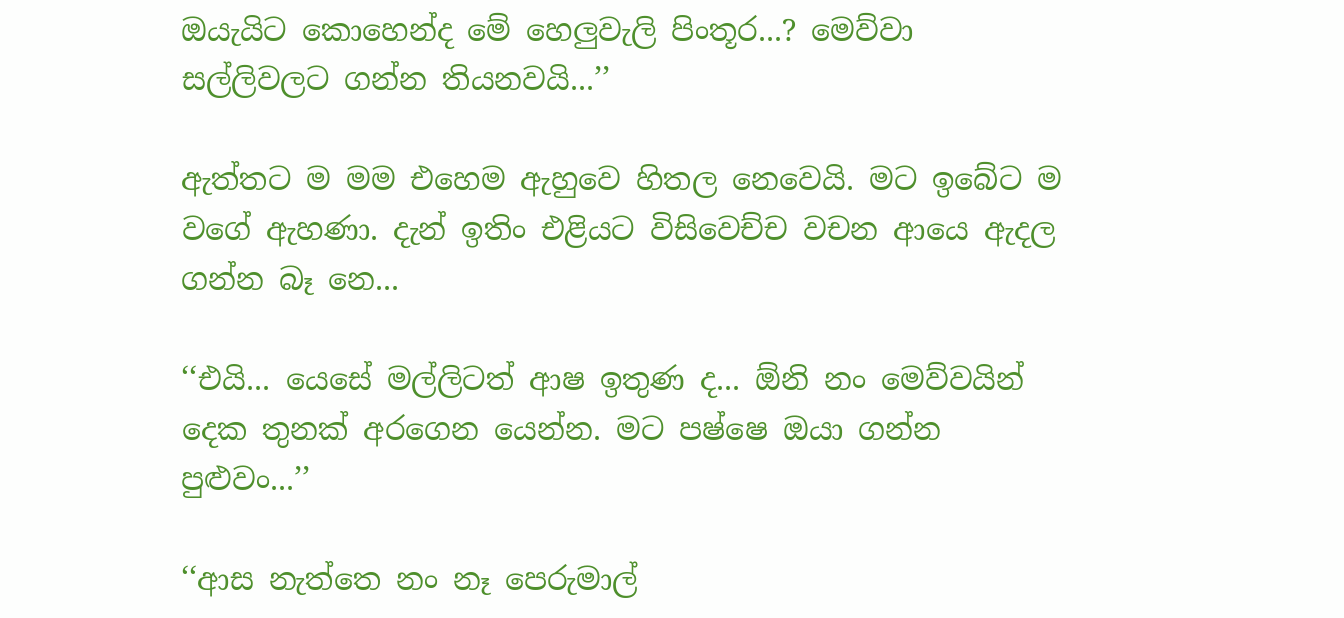ඔයැයිට කොහෙන්ද මේ හෙලුවැලි පිංතූර...? මෙව්වා සල්ලිවලට ගන්න තියනවයි...’’

ඇත්තට ම මම එහෙම ඇහුවෙ හිතල නෙවෙයි. මට ඉබේට ම වගේ ඇහණා. දැන් ඉතිං එළියට විසිවෙච්ච වචන ආයෙ ඇදල ගන්න බෑ නෙ...

‘‘එයි... යෙසේ මල්ලිටත් ආෂ ඉතුණ ද... ඕනි නං මෙව්වයින් දෙක තුනක් අරගෙන යෙන්න. මට පෂ්ෂෙ ඔයා ගන්න පුළුවං...’’

‘‘ආස නැත්තෙ නං නෑ පෙරුමාල්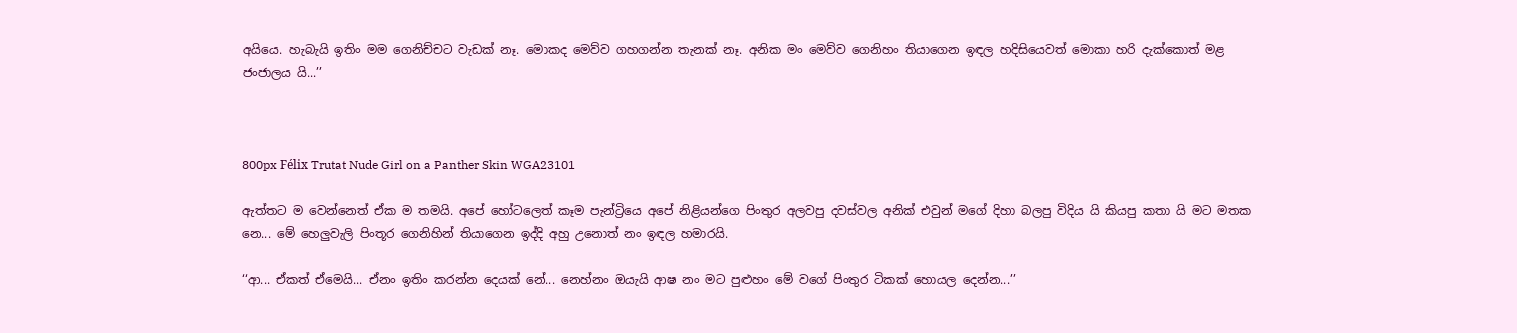අයියෙ. හැබැයි ඉතිං මම ගෙනිච්චට වැඩක් නෑ. මොකද මෙව්ව ගහගන්න තැනක් නෑ. අනික මං මෙව්ව ගෙනිහං තියාගෙන ඉඳල හදිසියෙවත් මොකා හරි දැක්කොත් මළ ජංජාලය යි...’’



800px Félix Trutat Nude Girl on a Panther Skin WGA23101

ඇත්තට ම වෙන්නෙත් ඒක ම තමයි. අපේ හෝටලෙත් කෑම පැන්‍ට්‍රියෙ අපේ නිළියන්ගෙ පිංතුර අලවපු දවස්වල අනික් එවුන් මගේ දිහා බලපු විදිය යි කියපු කතා යි මට මතක නෙ... මේ හෙලුවැලි පිංතූර ගෙනිහින් තියාගෙන ඉද්දි අහු උනොත් නං ඉඳල හමාරයි.

‘‘ආ... ඒකත් ඒමෙයි... ඒනං ඉතිං කරන්න දෙයක් නේ... නෙහ්නං ඔයැයි ආෂ නං මට පුළුහං මේ වගේ පිංතුර ටිකක් හොයල දෙන්න...’’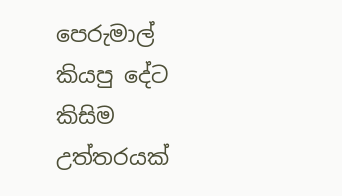පෙරුමාල් කියපු දේට කිසිම උත්තරයක්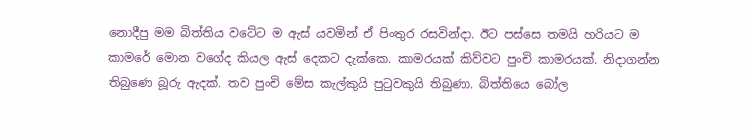නොදීපු මම බිත්තිය වටේට ම ඇස් යවමින් ඒ පිංතුර රසවින්දා. ඊට පස්සෙ තමයි හරියට ම කාමරේ මොන වගේද කියල ඇස් දෙකට දැක්කෙ. කාමරයක් කිව්වට පුංචි කාමරයක්. නිදාගන්න තිබුණෙ බූරු ඇදක්. තව පුංචි මේස කැල්කුයි පුටුවකුයි තිබුණා. බිත්තියෙ බෝල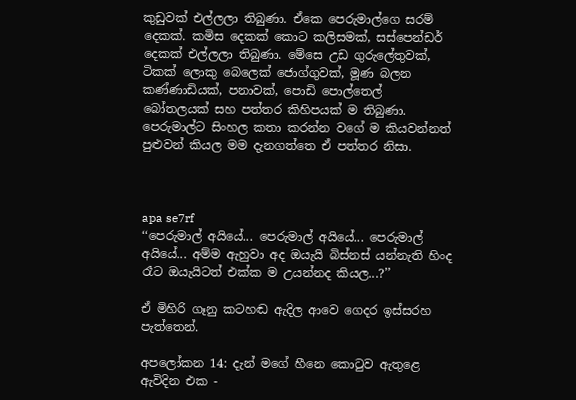කුඩුවක් එල්ලලා තිබුණා. ඒකෙ පෙරුමාල්ගෙ සරම් දෙකක්. කමිස දෙකක් කොට කලිසමක්, සස්පෙන්ඩර් දෙකක් එල්ලලා තිබුණා. මේසෙ උඩ ගුරුලේතුවක්, ටිකක් ලොකු බෙලෙක් ජොග්ගුවක්, මූණ බලන කණ්ණාඩියක්, පනාවක්, පොඩි පොල්තෙල් බෝතලයක් සහ පත්තර කිහිපයක් ම තිබුණා. පෙරුමාල්ට සිංහල කතා කරන්න වගේ ම කියවන්නත් පුළුවන් කියල මම දැනගත්තෙ ඒ පත්තර නිසා.



apa se7rf
‘‘පෙරුමාල් අයියේ... පෙරුමාල් අයියේ... පෙරුමාල් අයියේ... අම්ම ඇහුවා අද ඔයැයි බිස්නස් යන්නැති හිංද රෑට ඔයැයිටත් එක්ක ම උයන්නද කියල...?’’

ඒ මිහිරි ගෑනු කටහඬ ඇදිල ආවෙ ගෙදර ඉස්සරහ පැත්තෙන්.

අපලෝකන 14: දැන් මගේ හීනෙ කොටුව ඇතුළෙ ඇවිදින එක -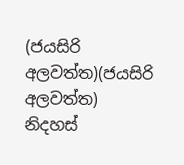(ජයසිරි අලවත්ත)(ජයසිරි අලවත්ත)
නිදහස්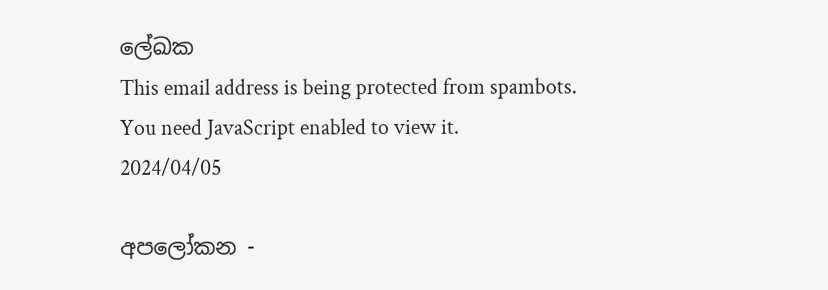ලේඛක
This email address is being protected from spambots. You need JavaScript enabled to view it.
2024/04/05

අපලෝකන -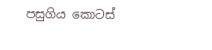පසුගිය කොටස්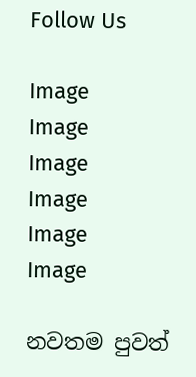Follow Us

Image
Image
Image
Image
Image
Image

නවතම පුවත්